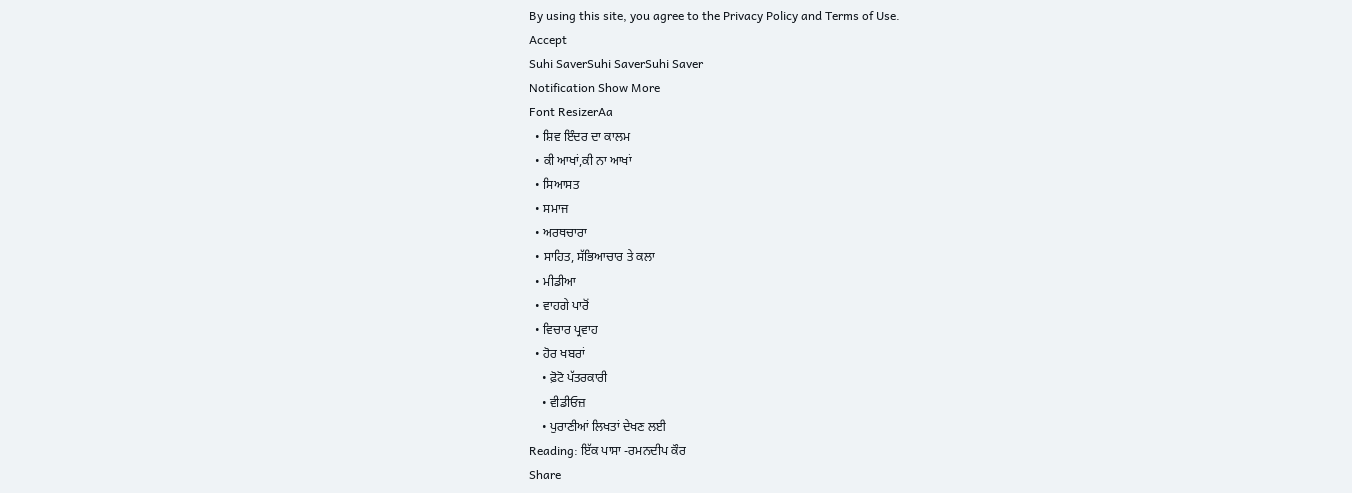By using this site, you agree to the Privacy Policy and Terms of Use.
Accept
Suhi SaverSuhi SaverSuhi Saver
Notification Show More
Font ResizerAa
  • ਸ਼ਿਵ ਇੰਦਰ ਦਾ ਕਾਲਮ
  • ਕੀ ਆਖਾਂ,ਕੀ ਨਾ ਆਖਾਂ
  • ਸਿਆਸਤ
  • ਸਮਾਜ
  • ਅਰਥਚਾਰਾ
  • ਸਾਹਿਤ, ਸੱਭਿਆਚਾਰ ਤੇ ਕਲਾ
  • ਮੀਡੀਆ
  • ਵਾਹਗੇ ਪਾਰੋਂ
  • ਵਿਚਾਰ ਪ੍ਰਵਾਹ
  • ਹੋਰ ਖਬਰਾਂ
    • ਫ਼ੋਟੋ ਪੱਤਰਕਾਰੀ
    • ਵੀਡੀਓਜ਼
    • ਪੁਰਾਣੀਆਂ ਲਿਖਤਾਂ ਦੇਖਣ ਲਈ
Reading: ਇੱਕ ਪਾਸਾ -ਰਮਨਦੀਪ ਕੌਰ
Share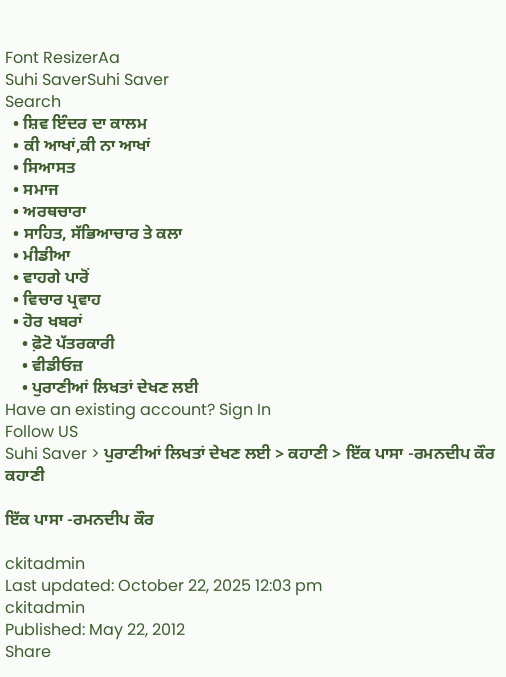Font ResizerAa
Suhi SaverSuhi Saver
Search
  • ਸ਼ਿਵ ਇੰਦਰ ਦਾ ਕਾਲਮ
  • ਕੀ ਆਖਾਂ,ਕੀ ਨਾ ਆਖਾਂ
  • ਸਿਆਸਤ
  • ਸਮਾਜ
  • ਅਰਥਚਾਰਾ
  • ਸਾਹਿਤ, ਸੱਭਿਆਚਾਰ ਤੇ ਕਲਾ
  • ਮੀਡੀਆ
  • ਵਾਹਗੇ ਪਾਰੋਂ
  • ਵਿਚਾਰ ਪ੍ਰਵਾਹ
  • ਹੋਰ ਖਬਰਾਂ
    • ਫ਼ੋਟੋ ਪੱਤਰਕਾਰੀ
    • ਵੀਡੀਓਜ਼
    • ਪੁਰਾਣੀਆਂ ਲਿਖਤਾਂ ਦੇਖਣ ਲਈ
Have an existing account? Sign In
Follow US
Suhi Saver > ਪੁਰਾਣੀਆਂ ਲਿਖਤਾਂ ਦੇਖਣ ਲਈ > ਕਹਾਣੀ > ਇੱਕ ਪਾਸਾ -ਰਮਨਦੀਪ ਕੌਰ
ਕਹਾਣੀ

ਇੱਕ ਪਾਸਾ -ਰਮਨਦੀਪ ਕੌਰ

ckitadmin
Last updated: October 22, 2025 12:03 pm
ckitadmin
Published: May 22, 2012
Share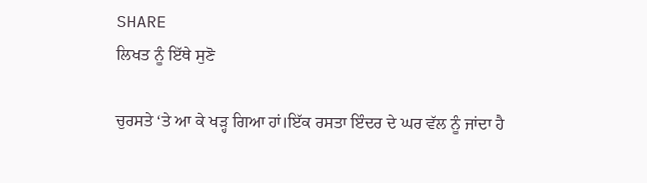SHARE
ਲਿਖਤ ਨੂੰ ਇੱਥੇ ਸੁਣੋ

ਚੁਰਸਤੇ ‘ਤੇ ਆ ਕੇ ਖੜ੍ਹ ਗਿਆ ਹਾਂ।ਇੱਕ ਰਸਤਾ ਇੰਦਰ ਦੇ ਘਰ ਵੱਲ ਨੂੰ ਜਾਂਦਾ ਹੈ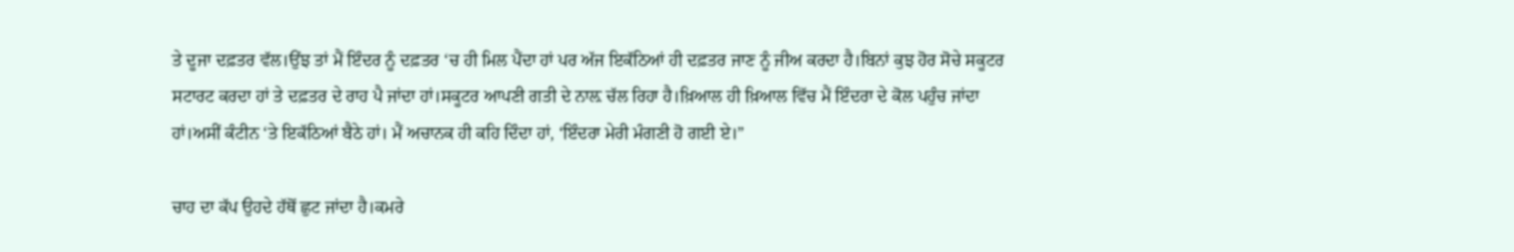ਤੇ ਦੂਜਾ ਦਫ਼ਤਰ ਵੱਲ।ਉਂਝ ਤਾਂ ਮੈਂ ਇੰਦਰ ਨੂੰ ਦਫ਼ਤਰ ‘ਚ ਹੀ ਮਿਲ ਪੈਂਦਾ ਹਾਂ ਪਰ ਅੱਜ ਇਕੱਠਿਆਂ ਹੀ ਦਫ਼ਤਰ ਜਾਣ ਨੂੰ ਜੀਅ ਕਰਦਾ ਹੈ।ਬਿਨਾਂ ਕੁਝ ਹੋਰ ਸੋਚੇ ਸਕੂਟਰ ਸਟਾਰਟ ਕਰਦਾ ਹਾਂ ਤੇ ਦਫ਼ਤਰ ਦੇ ਰਾਹ ਪੈ ਜਾਂਦਾ ਹਾਂ।ਸਕੂਟਰ ਆਪਣੀ ਗਤੀ ਦੇ ਨਾਲ਼ ਚੱਲ ਰਿਹਾ ਹੈ।ਖ਼ਿਆਲ ਹੀ ਖ਼ਿਆਲ ਵਿੱਚ ਮੈਂ ਇੰਦਰਾ ਦੇ ਕੋਲ ਪਹੁੰਚ ਜਾਂਦਾ ਹਾਂ।ਅਸੀਂ ਕੰਟੀਨ ‘ਤੇ ਇਕੱਠਿਆਂ ਬੈਠੇ ਹਾਂ। ਮੈਂ ਅਚਾਨਕ ਹੀ ਕਹਿ ਦਿੰਦਾ ਹਾਂ, ‘ਇੰਦਰਾ ਮੇਰੀ ਮੰਗਣੀ ਹੋ ਗਈ ਏ।”

ਚਾਹ ਦਾ ਕੱਪ ਉਹਦੇ ਹੱਥੋਂ ਛੁਟ ਜਾਂਦਾ ਹੈ।ਕਮਰੇ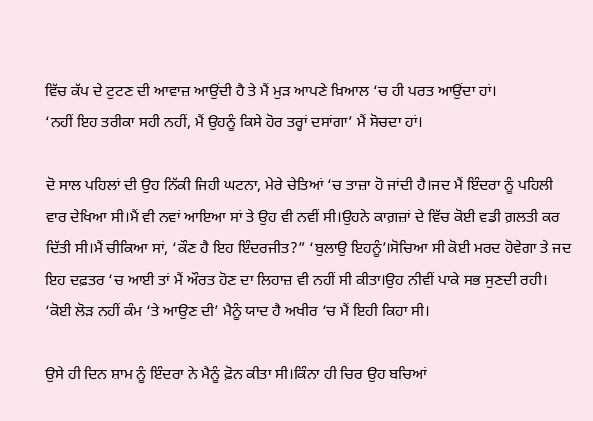ਵਿੱਚ ਕੱਪ ਦੇ ਟੁਟਣ ਦੀ ਆਵਾਜ਼ ਆਉਂਦੀ ਹੈ ਤੇ ਮੈਂ ਮੁੜ ਆਪਣੇ ਖ਼ਿਆਲ ‘ਚ ਹੀ ਪਰਤ ਆਉਂਦਾ ਹਾਂ।
‘ਨਹੀਂ ਇਹ ਤਰੀਕਾ ਸਹੀ ਨਹੀਂ, ਮੈਂ ਉਹਨੂੰ ਕਿਸੇ ਹੋਰ ਤਰ੍ਹਾਂ ਦਸਾਂਗਾ’ ਮੈਂ ਸੋਚਦਾ ਹਾਂ।

ਦੋ ਸਾਲ ਪਹਿਲਾਂ ਦੀ ਉਹ ਨਿੱਕੀ ਜਿਹੀ ਘਟਨਾ, ਮੇਰੇ ਚੇਤਿਆਂ ‘ਚ ਤਾਜ਼ਾ ਹੋ ਜਾਂਦੀ ਹੈ।ਜਦ ਮੈਂ ਇੰਦਰਾ ਨੂੰ ਪਹਿਲੀ ਵਾਰ ਦੇਖਿਆ ਸੀ।ਮੈਂ ਵੀ ਨਵਾਂ ਆਇਆ ਸਾਂ ਤੇ ਉਹ ਵੀ ਨਵੀਂ ਸੀ।ਉਹਨੇ ਕਾਗ਼ਜ਼ਾਂ ਦੇ ਵਿੱਚ ਕੋਈ ਵਡੀ ਗ਼ਲਤੀ ਕਰ ਦਿੱਤੀ ਸੀ।ਮੈਂ ਚੀਕਿਆ ਸਾਂ, ‘ਕੌਣ ਹੈ ਇਹ ਇੰਦਰਜੀਤ?” ‘ਬੁਲਾਉ ਇਹਨੂੰ’।ਸੋਚਿਆ ਸੀ ਕੋਈ ਮਰਦ ਹੋਵੇਗਾ ਤੇ ਜਦ ਇਹ ਦਫ਼ਤਰ ‘ਚ ਆਈ ਤਾਂ ਮੈਂ ਔਰਤ ਹੋਣ ਦਾ ਲਿਹਾਜ਼ ਵੀ ਨਹੀਂ ਸੀ ਕੀਤਾ।ਉਹ ਨੀਵੀਂ ਪਾਕੇ ਸਭ ਸੁਣਦੀ ਰਹੀ। ‘ਕੋਈ ਲੋੜ ਨਹੀਂ ਕੰਮ ‘ਤੇ ਆਉਣ ਦੀ’ ਮੈਨੂੰ ਯਾਦ ਹੈ ਅਖੀਰ ‘ਚ ਮੈਂ ਇਹੀ ਕਿਹਾ ਸੀ।

ਉਸੇ ਹੀ ਦਿਨ ਸ਼ਾਮ ਨੂੰ ਇੰਦਰਾ ਨੇ ਮੈਨੂੰ ਫ਼ੋਨ ਕੀਤਾ ਸੀ।ਕਿੰਨਾ ਹੀ ਚਿਰ ਉਹ ਬਚਿਆਂ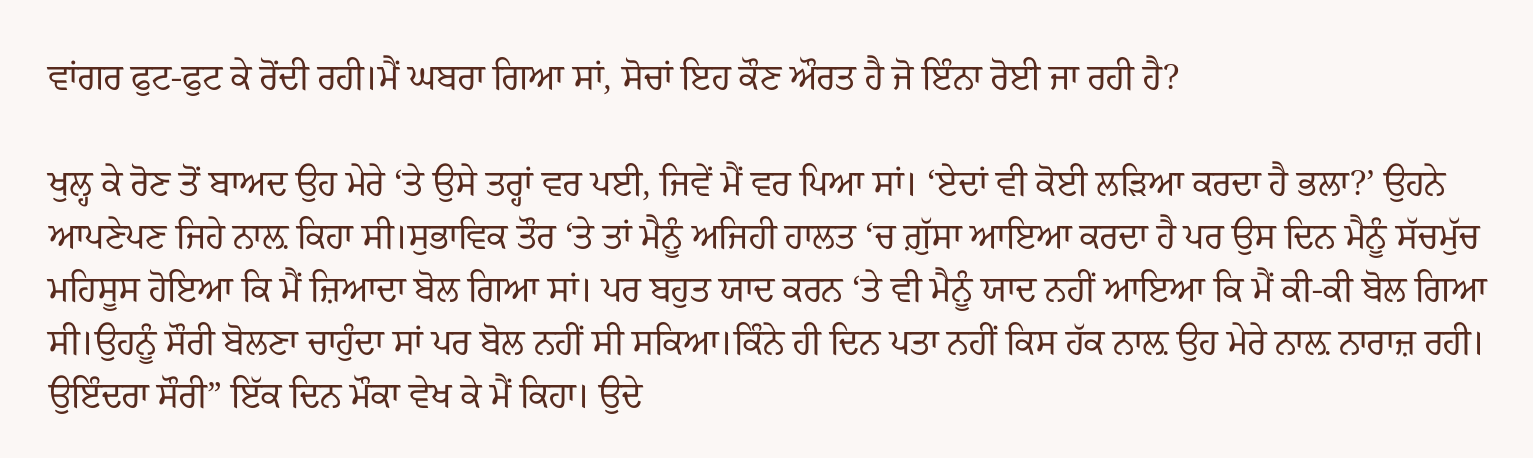ਵਾਂਗਰ ਫੁਟ-ਫੁਟ ਕੇ ਰੋਂਦੀ ਰਹੀ।ਮੈਂ ਘਬਰਾ ਗਿਆ ਸਾਂ, ਸੋਚਾਂ ਇਹ ਕੌਣ ਔਰਤ ਹੈ ਜੋ ਇੰਨਾ ਰੋਈ ਜਾ ਰਹੀ ਹੈ?

ਖੁਲ੍ਹ ਕੇ ਰੋਣ ਤੋਂ ਬਾਅਦ ਉਹ ਮੇਰੇ ‘ਤੇ ਉਸੇ ਤਰ੍ਹਾਂ ਵਰ ਪਈ, ਜਿਵੇਂ ਮੈਂ ਵਰ ਪਿਆ ਸਾਂ। ‘ਏਦਾਂ ਵੀ ਕੋਈ ਲੜਿਆ ਕਰਦਾ ਹੈ ਭਲਾ?’ ਉਹਨੇ ਆਪਣੇਪਣ ਜਿਹੇ ਨਾਲ਼ ਕਿਹਾ ਸੀ।ਸੁਭਾਵਿਕ ਤੌਰ ‘ਤੇ ਤਾਂ ਮੈਨੂੰ ਅਜਿਹੀ ਹਾਲਤ ‘ਚ ਗ਼ੁੱਸਾ ਆਇਆ ਕਰਦਾ ਹੈ ਪਰ ਉਸ ਦਿਨ ਮੈਨੂੰ ਸੱਚਮੁੱਚ ਮਹਿਸੂਸ ਹੋਇਆ ਕਿ ਮੈਂ ਜ਼ਿਆਦਾ ਬੋਲ ਗਿਆ ਸਾਂ। ਪਰ ਬਹੁਤ ਯਾਦ ਕਰਨ ‘ਤੇ ਵੀ ਮੈਨੂੰ ਯਾਦ ਨਹੀਂ ਆਇਆ ਕਿ ਮੈਂ ਕੀ-ਕੀ ਬੋਲ ਗਿਆ ਸੀ।ਉਹਨੂੰ ਸੌਰੀ ਬੋਲਣਾ ਚਾਹੁੰਦਾ ਸਾਂ ਪਰ ਬੋਲ ਨਹੀਂ ਸੀ ਸਕਿਆ।ਕਿੰਨੇ ਹੀ ਦਿਨ ਪਤਾ ਨਹੀਂ ਕਿਸ ਹੱਕ ਨਾਲ਼ ਉਹ ਮੇਰੇ ਨਾਲ਼ ਨਾਰਾਜ਼ ਰਹੀ। ਉਇੰਦਰਾ ਸੌਰੀ” ਇੱਕ ਦਿਨ ਮੌਕਾ ਵੇਖ ਕੇ ਮੈਂ ਕਿਹਾ। ਉਦੇ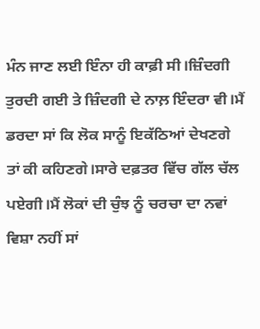ਮੰਨ ਜਾਣ ਲਈ ਇੰਨਾ ਹੀ ਕਾਫ਼ੀ ਸੀ।ਜ਼ਿੰਦਗੀ ਤੁਰਦੀ ਗਈ ਤੇ ਜ਼ਿੰਦਗੀ ਦੇ ਨਾਲ਼ ਇੰਦਰਾ ਵੀ।ਮੈਂ ਡਰਦਾ ਸਾਂ ਕਿ ਲੋਕ ਸਾਨੂੰ ਇਕੱਠਿਆਂ ਦੇਖਣਗੇ ਤਾਂ ਕੀ ਕਹਿਣਗੇ।ਸਾਰੇ ਦਫ਼ਤਰ ਵਿੱਚ ਗੱਲ ਚੱਲ ਪਏਗੀ।ਮੈਂ ਲੋਕਾਂ ਦੀ ਚੁੰਝ ਨੂੰ ਚਰਚਾ ਦਾ ਨਵਾਂ ਵਿਸ਼ਾ ਨਹੀਂ ਸਾਂ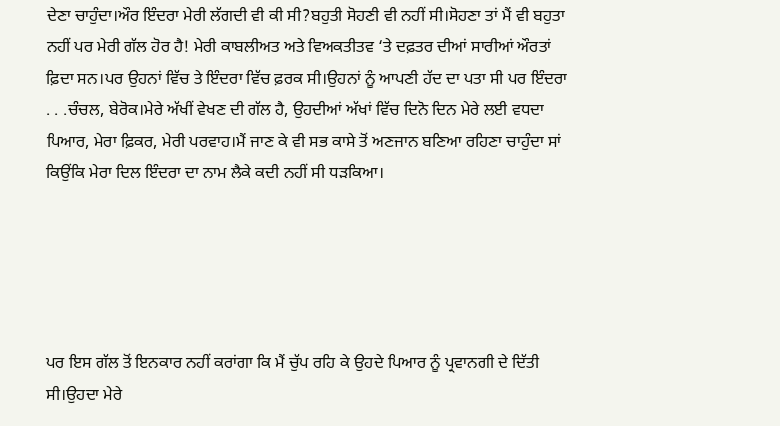ਦੇਣਾ ਚਾਹੁੰਦਾ।ਔਰ ਇੰਦਰਾ ਮੇਰੀ ਲੱਗਦੀ ਵੀ ਕੀ ਸੀ?ਬਹੁਤੀ ਸੋਹਣੀ ਵੀ ਨਹੀਂ ਸੀ।ਸੋਹਣਾ ਤਾਂ ਮੈਂ ਵੀ ਬਹੁਤਾ ਨਹੀਂ ਪਰ ਮੇਰੀ ਗੱਲ ਹੋਰ ਹੈ! ਮੇਰੀ ਕਾਬਲੀਅਤ ਅਤੇ ਵਿਅਕਤੀਤਵ ‘ਤੇ ਦਫ਼ਤਰ ਦੀਆਂ ਸਾਰੀਆਂ ਔਰਤਾਂ ਫ਼ਿਦਾ ਸਨ।ਪਰ ਉਹਨਾਂ ਵਿੱਚ ਤੇ ਇੰਦਰਾ ਵਿੱਚ ਫ਼ਰਕ ਸੀ।ਉਹਨਾਂ ਨੂੰ ਆਪਣੀ ਹੱਦ ਦਾ ਪਤਾ ਸੀ ਪਰ ਇੰਦਰਾ . . .ਚੰਚਲ, ਬੇਰੋਕ।ਮੇਰੇ ਅੱਖੀਂ ਵੇਖਣ ਦੀ ਗੱਲ ਹੈ, ਉਹਦੀਆਂ ਅੱਖਾਂ ਵਿੱਚ ਦਿਨੋ ਦਿਨ ਮੇਰੇ ਲਈ ਵਧਦਾ ਪਿਆਰ, ਮੇਰਾ ਫ਼ਿਕਰ, ਮੇਰੀ ਪਰਵਾਹ।ਮੈਂ ਜਾਣ ਕੇ ਵੀ ਸਭ ਕਾਸੇ ਤੋਂ ਅਣਜਾਨ ਬਣਿਆ ਰਹਿਣਾ ਚਾਹੁੰਦਾ ਸਾਂ ਕਿਉਂਕਿ ਮੇਰਾ ਦਿਲ ਇੰਦਰਾ ਦਾ ਨਾਮ ਲੈਕੇ ਕਦੀ ਨਹੀਂ ਸੀ ਧੜਕਿਆ।





ਪਰ ਇਸ ਗੱਲ ਤੋਂ ਇਨਕਾਰ ਨਹੀਂ ਕਰਾਂਗਾ ਕਿ ਮੈਂ ਚੁੱਪ ਰਹਿ ਕੇ ਉਹਦੇ ਪਿਆਰ ਨੂੰ ਪ੍ਰਵਾਨਗੀ ਦੇ ਦਿੱਤੀ ਸੀ।ਉਹਦਾ ਮੇਰੇ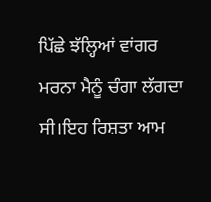ਪਿੱਛੇ ਝੱਲ੍ਹਿਆਂ ਵਾਂਗਰ ਮਰਨਾ ਮੈਨੂੰ ਚੰਗਾ ਲੱਗਦਾ ਸੀ।ਇਹ ਰਿਸ਼ਤਾ ਆਮ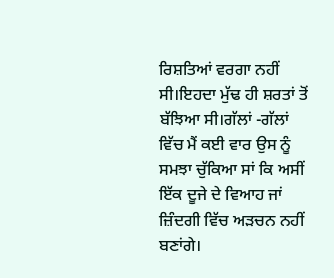ਰਿਸ਼ਤਿਆਂ ਵਰਗਾ ਨਹੀਂ ਸੀ।ਇਹਦਾ ਮੁੱਢ ਹੀ ਸ਼ਰਤਾਂ ਤੋਂ ਬੱਝਿਆ ਸੀ।ਗੱਲਾਂ -ਗੱਲਾਂ ਵਿੱਚ ਮੈਂ ਕਈ ਵਾਰ ਉਸ ਨੂੰ ਸਮਝਾ ਚੁੱਕਿਆ ਸਾਂ ਕਿ ਅਸੀਂ ਇੱਕ ਦੂਜੇ ਦੇ ਵਿਆਹ ਜਾਂ ਜ਼ਿੰਦਗੀ ਵਿੱਚ ਅੜਚਨ ਨਹੀਂ ਬਣਾਂਗੇ।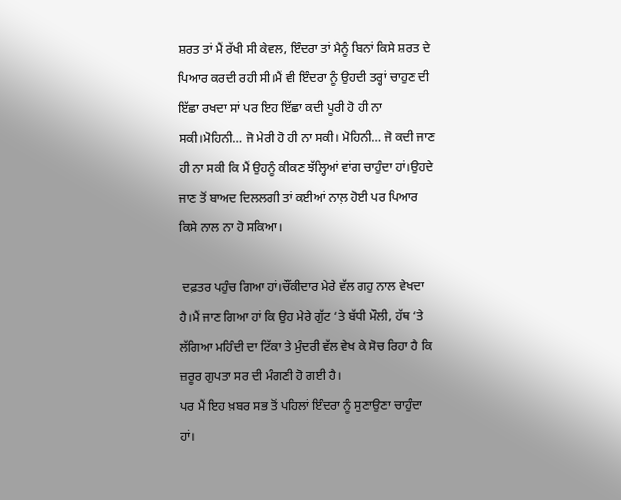ਸ਼ਰਤ ਤਾਂ ਮੈਂ ਰੱਖੀ ਸੀ ਕੇਵਲ, ਇੰਦਰਾ ਤਾਂ ਮੈਨੂੰ ਬਿਨਾਂ ਕਿਸੇ ਸ਼ਰਤ ਦੇ ਪਿਆਰ ਕਰਦੀ ਰਹੀ ਸੀ।ਮੈਂ ਵੀ ਇੰਦਰਾ ਨੂੰ ਉਹਦੀ ਤਰ੍ਹਾਂ ਚਾਹੁਣ ਦੀ ਇੱਛਾ ਰਖਦਾ ਸਾਂ ਪਰ ਇਹ ਇੱਛਾ ਕਦੀ ਪੂਰੀ ਹੋ ਹੀ ਨਾ ਸਕੀ।ਮੋਹਿਨੀ… ਜੋ ਮੇਰੀ ਹੋ ਹੀ ਨਾ ਸਕੀ। ਮੋਹਿਨੀ… ਜੋ ਕਦੀ ਜਾਣ ਹੀ ਨਾ ਸਕੀ ਕਿ ਮੈਂ ਉਹਨੂੰ ਕੀਕਣ ਝੱਲ੍ਹਿਆਂ ਵਾਂਗ ਚਾਹੁੰਦਾ ਹਾਂ।ਉਹਦੇ ਜਾਣ ਤੋਂ ਬਾਅਦ ਦਿਲਲਗੀ ਤਾਂ ਕਈਆਂ ਨਾਲ਼ ਹੋਈ ਪਰ ਪਿਆਰ ਕਿਸੇ ਨਾਲ ਨਾ ਹੋ ਸਕਿਆ।

 ਦਫ਼ਤਰ ਪਹੁੰਚ ਗਿਆ ਹਾਂ।ਚੌਂਕੀਦਾਰ ਮੇਰੇ ਵੱਲ ਗਹੁ ਨਾਲ ਵੇਖਦਾ  ਹੈ।ਮੈਂ ਜਾਣ ਗਿਆ ਹਾਂ ਕਿ ਉਹ ਮੇਰੇ ਗੁੱਟ ‘ਤੇ ਬੱਧੀ ਮੌਲੀ, ਹੱਥ ‘ਤੇ ਲੱਗਿਆ ਮਹਿੰਦੀ ਦਾ ਟਿੱਕਾ ਤੇ ਮੁੰਦਰੀ ਵੱਲ ਵੇਖ ਕੇ ਸੋਚ ਰਿਹਾ ਹੈ ਕਿ ਜ਼ਰੂਰ ਗੁਪਤਾ ਸਰ ਦੀ ਮੰਗਣੀ ਹੋ ਗਈ ਹੈ।
ਪਰ ਮੈਂ ਇਹ ਖ਼ਬਰ ਸਭ ਤੋਂ ਪਹਿਲਾਂ ਇੰਦਰਾ ਨੂੰ ਸੁਣਾਉਣਾ ਚਾਹੁੰਦਾ ਹਾਂ।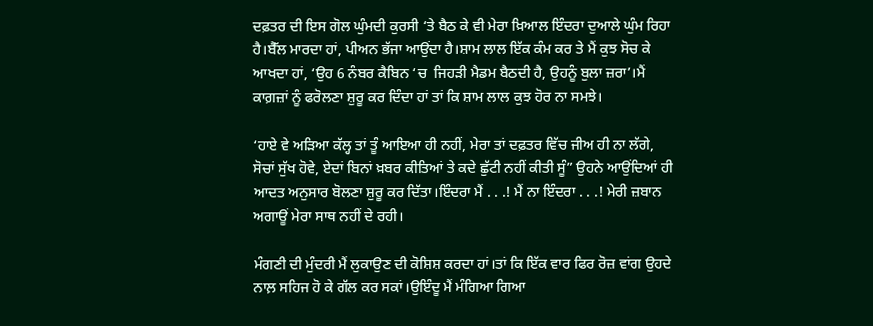ਦਫ਼ਤਰ ਦੀ ਇਸ ਗੋਲ ਘੁੰਮਦੀ ਕੁਰਸੀ ‘ਤੇ ਬੈਠ ਕੇ ਵੀ ਮੇਰਾ ਖ਼ਿਆਲ ਇੰਦਰਾ ਦੁਆਲੇ ਘੁੰਮ ਰਿਹਾ ਹੈ।ਬੈੱਲ ਮਾਰਦਾ ਹਾਂ, ਪੀਅਨ ਭੱਜਾ ਆਉਂਦਾ ਹੈ।ਸ਼ਾਮ ਲਾਲ ਇੱਕ ਕੰਮ ਕਰ ਤੇ ਮੈਂ ਕੁਝ ਸੋਚ ਕੇ ਆਖਦਾ ਹਾਂ, ‘ਉਹ 6 ਨੰਬਰ ਕੈਬਿਨ ‘ਚ  ਜਿਹੜੀ ਮੈਡਮ ਬੈਠਦੀ ਹੈ, ਉਹਨੂੰ ਬੁਲਾ ਜ਼ਰਾ’।ਮੈਂ ਕਾਗ਼ਜ਼ਾਂ ਨੂੰ ਫਰੋਲਣਾ ਸ਼ੁਰੂ ਕਰ ਦਿੰਦਾ ਹਾਂ ਤਾਂ ਕਿ ਸ਼ਾਮ ਲਾਲ ਕੁਝ ਹੋਰ ਨਾ ਸਮਝੇ।

‘ਹਾਏ ਵੇ ਅੜਿਆ ਕੱਲ੍ਹ ਤਾਂ ਤੂੰ ਆਇਆ ਹੀ ਨਹੀਂ, ਮੇਰਾ ਤਾਂ ਦਫ਼ਤਰ ਵਿੱਚ ਜੀਅ ਹੀ ਨਾ ਲੱਗੇ, ਸੋਚਾਂ ਸੁੱਖ ਹੋਵੇ, ਏਦਾਂ ਬਿਨਾਂ ਖ਼ਬਰ ਕੀਤਿਆਂ ਤੇ ਕਦੇ ਛੁੱਟੀ ਨਹੀਂ ਕੀਤੀ ਸੂੰ” ਉਹਨੇ ਆਉਂਦਿਆਂ ਹੀ ਆਦਤ ਅਨੁਸਾਰ ਬੋਲਣਾ ਸ਼ੁਰੂ ਕਰ ਦਿੱਤਾ।ਇੰਦਰਾ ਮੈਂ . . .! ਮੈਂ ਨਾ ਇੰਦਰਾ . . .! ਮੇਰੀ ਜ਼ਬਾਨ ਅਗਾਊਂ ਮੇਰਾ ਸਾਥ ਨਹੀਂ ਦੇ ਰਹੀ।

ਮੰਗਣੀ ਦੀ ਮੁੰਦਰੀ ਮੈਂ ਲੁਕਾਉਣ ਦੀ ਕੋਸ਼ਿਸ਼ ਕਰਦਾ ਹਾਂ।ਤਾਂ ਕਿ ਇੱਕ ਵਾਰ ਫਿਰ ਰੋਜ਼ ਵਾਂਗ ਉਹਦੇ ਨਾਲ਼ ਸਹਿਜ ਹੋ ਕੇ ਗੱਲ ਕਰ ਸਕਾਂ।ਉਇੰਦੂ ਮੈਂ ਮੰਗਿਆ ਗਿਆ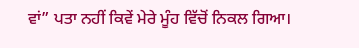ਵਾਂ” ਪਤਾ ਨਹੀਂ ਕਿਵੇਂ ਮੇਰੇ ਮੂੰਹ ਵਿੱਚੋਂ ਨਿਕਲ ਗਿਆ।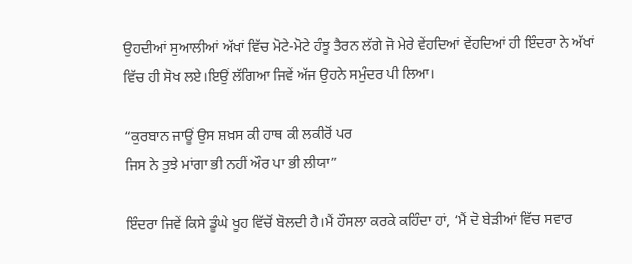ਉਹਦੀਆਂ ਸੁਆਲੀਆਂ ਅੱਖਾਂ ਵਿੱਚ ਮੋਟੇ-ਮੋਟੇ ਹੰਝੂ ਤੈਰਨ ਲੱਗੇ ਜੋ ਮੇਰੇ ਵੇਂਹਦਿਆਂ ਵੇਂਹਦਿਆਂ ਹੀ ਇੰਦਰਾ ਨੇ ਅੱਖਾਂ ਵਿੱਚ ਹੀ ਸੋਖ ਲਏ।ਇਉਂ ਲੱਗਿਆ ਜਿਵੇਂ ਅੱਜ ਉਹਨੇ ਸਮੁੰਦਰ ਪੀ ਲਿਆ।

“ਕੁਰਬਾਨ ਜਾਊਂ ਉਸ ਸ਼ਖ਼ਸ ਕੀ ਹਾਥ ਕੀ ਲਕੀਰੋਂ ਪਰ
ਜਿਸ ਨੇ ਤੁਝੇ ਮਾਂਗਾ ਭੀ ਨਹੀਂ ਔਰ ਪਾ ਭੀ ਲੀਯਾ”

ਇੰਦਰਾ ਜਿਵੇਂ ਕਿਸੇ ਡੂੰਘੇ ਖੂਹ ਵਿੱਚੋਂ ਬੋਲਦੀ ਹੈ।ਮੈਂ ਹੌਸਲਾ ਕਰਕੇ ਕਹਿੰਦਾ ਹਾਂ, ‘ਮੈਂ ਦੋ ਬੇੜੀਆਂ ਵਿੱਚ ਸਵਾਰ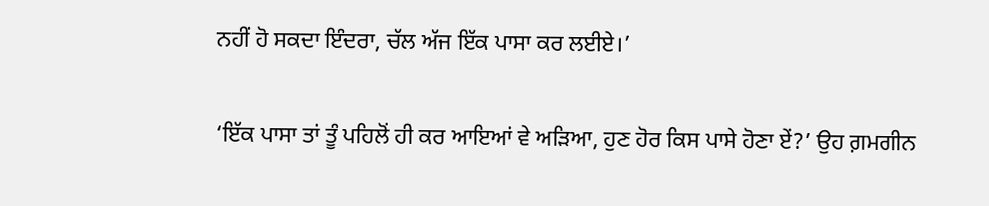ਨਹੀਂ ਹੋ ਸਕਦਾ ਇੰਦਰਾ, ਚੱਲ ਅੱਜ ਇੱਕ ਪਾਸਾ ਕਰ ਲਈਏ।’

‘ਇੱਕ ਪਾਸਾ ਤਾਂ ਤੂੰ ਪਹਿਲੋਂ ਹੀ ਕਰ ਆਇਆਂ ਵੇ ਅੜਿਆ, ਹੁਣ ਹੋਰ ਕਿਸ ਪਾਸੇ ਹੋਣਾ ਏਂ?’ ਉਹ ਗ਼ਮਗੀਨ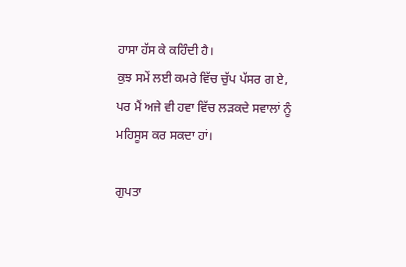ਹਾਸਾ ਹੱਸ ਕੇ ਕਹਿੰਦੀ ਹੈ।
ਕੁਝ ਸਮੇਂ ਲਈ ਕਮਰੇ ਵਿੱਚ ਚੁੱਪ ਪੱਸਰ ਗ ਏ, ਪਰ ਮੈਂ ਅਜੇ ਵੀ ਹਵਾ ਵਿੱਚ ਲੜਕਦੇ ਸਵਾਲਾਂ ਨੂੰ ਮਹਿਸੂਸ ਕਰ ਸਕਦਾ ਹਾਂ।

ਗੁਪਤਾ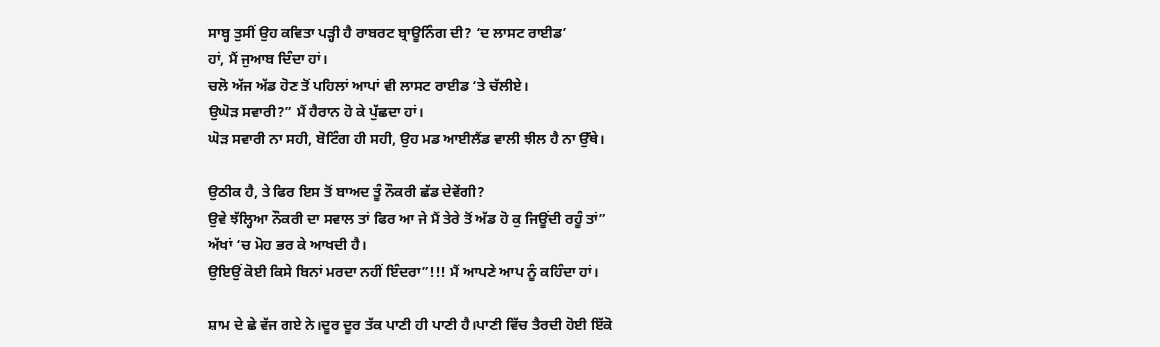ਸਾਬ੍ਹ ਤੁਸੀਂ ਉਹ ਕਵਿਤਾ ਪੜ੍ਹੀ ਹੈ ਰਾਬਰਟ ਬ੍ਰਾਊਨਿੰਗ ਦੀ? ‘ਦ ਲਾਸਟ ਰਾਈਡ’
ਹਾਂ, ਮੈਂ ਜੁਆਬ ਦਿੰਦਾ ਹਾਂ।
ਚਲੋ ਅੱਜ ਅੱਡ ਹੋਣ ਤੋਂ ਪਹਿਲਾਂ ਆਪਾਂ ਵੀ ਲਾਸਟ ਰਾਈਡ ‘ਤੇ ਚੱਲੀਏ।
ਉਘੋੜ ਸਵਾਰੀ?” ਮੈਂ ਹੈਰਾਨ ਹੋ ਕੇ ਪੁੱਛਦਾ ਹਾਂ।
ਘੋੜ ਸਵਾਰੀ ਨਾ ਸਹੀ, ਬੋਟਿੰਗ ਹੀ ਸਹੀ, ਉਹ ਮਡ ਆਈਲੈਂਡ ਵਾਲੀ ਝੀਲ ਹੈ ਨਾ ਉੱਥੇ।

ਉਠੀਕ ਹੈ, ਤੇ ਫਿਰ ਇਸ ਤੋਂ ਬਾਅਦ ਤੂੰ ਨੌਕਰੀ ਛੱਡ ਦੇਵੇਂਗੀ?
ਉਵੇ ਝੱਲ੍ਹਿਆ ਨੌਕਰੀ ਦਾ ਸਵਾਲ ਤਾਂ ਫਿਰ ਆ ਜੇ ਮੈਂ ਤੇਰੇ ਤੋਂ ਅੱਡ ਹੋ ਕੁ ਜਿਊਂਦੀ ਰਹੂੰ ਤਾਂ”
ਅੱਖਾਂ ‘ਚ ਮੋਹ ਭਰ ਕੇ ਆਖਦੀ ਹੈ।
ਉਇਉਂ ਕੋਈ ਕਿਸੇ ਬਿਨਾਂ ਮਰਦਾ ਨਹੀਂ ਇੰਦਰਾ”!!! ਮੈਂ ਆਪਣੇ ਆਪ ਨੂੰ ਕਹਿੰਦਾ ਹਾਂ।

ਸ਼ਾਮ ਦੇ ਛੇ ਵੱਜ ਗਏ ਨੇ।ਦੂਰ ਦੂਰ ਤੱਕ ਪਾਣੀ ਹੀ ਪਾਣੀ ਹੈ।ਪਾਣੀ ਵਿੱਚ ਤੈਰਦੀ ਹੋਈ ਇੱਕੋ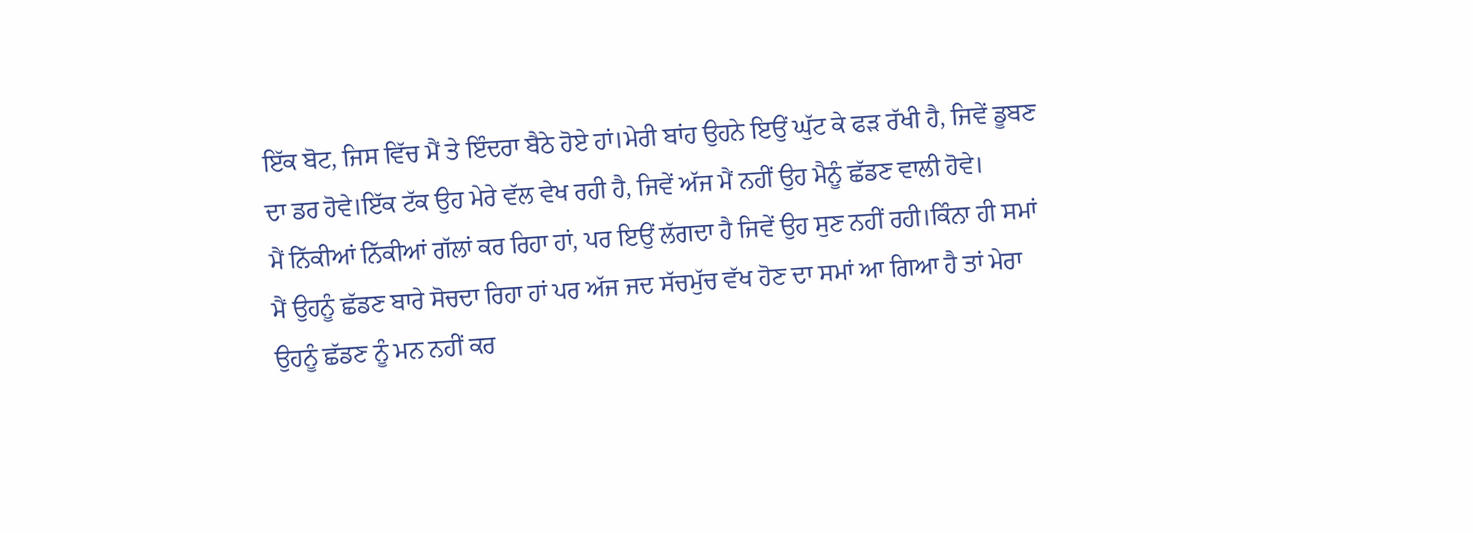ਇੱਕ ਬੋਟ, ਜਿਸ ਵਿੱਚ ਮੈਂ ਤੇ ਇੰਦਰਾ ਬੈਠੇ ਹੋਏ ਹਾਂ।ਮੇਰੀ ਬਾਂਹ ਉਹਨੇ ਇਉਂ ਘੁੱਟ ਕੇ ਫੜ ਰੱਖੀ ਹੈ, ਜਿਵੇਂ ਡੂਬਣ ਦਾ ਡਰ ਹੋਵੇ।ਇੱਕ ਟੱਕ ਉਹ ਮੇਰੇ ਵੱਲ ਵੇਖ ਰਹੀ ਹੈ, ਜਿਵੇਂ ਅੱਜ ਮੈਂ ਨਹੀਂ ਉਹ ਮੈਨੂੰ ਛੱਡਣ ਵਾਲੀ ਹੋਵੇ।
ਮੈਂ ਨਿੱਕੀਆਂ ਨਿੱਕੀਆਂ ਗੱਲਾਂ ਕਰ ਰਿਹਾ ਹਾਂ, ਪਰ ਇਉਂ ਲੱਗਦਾ ਹੈ ਜਿਵੇਂ ਉਹ ਸੁਣ ਨਹੀਂ ਰਹੀ।ਕਿੰਨਾ ਹੀ ਸਮਾਂ ਮੈਂ ਉਹਨੂੰ ਛੱਡਣ ਬਾਰੇ ਸੋਚਦਾ ਰਿਹਾ ਹਾਂ ਪਰ ਅੱਜ ਜਦ ਸੱਚਮੁੱਚ ਵੱਖ ਹੋਣ ਦਾ ਸਮਾਂ ਆ ਗਿਆ ਹੈ ਤਾਂ ਮੇਰਾ ਉਹਨੂੰ ਛੱਡਣ ਨੂੰ ਮਨ ਨਹੀਂ ਕਰ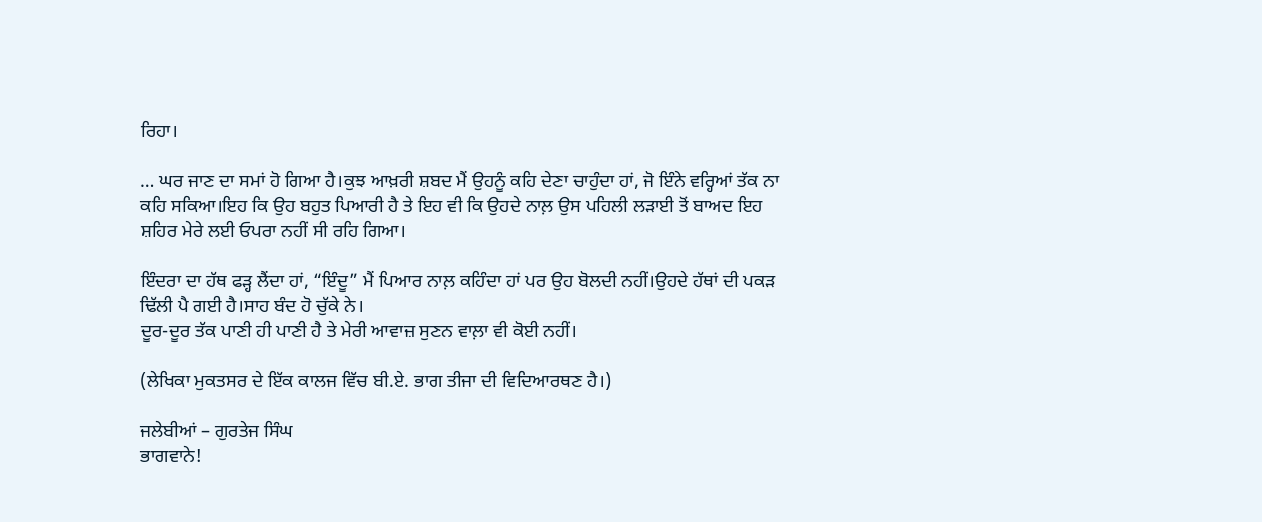ਰਿਹਾ।

… ਘਰ ਜਾਣ ਦਾ ਸਮਾਂ ਹੋ ਗਿਆ ਹੈ।ਕੁਝ ਆਖ਼ਰੀ ਸ਼ਬਦ ਮੈਂ ਉਹਨੂੰ ਕਹਿ ਦੇਣਾ ਚਾਹੁੰਦਾ ਹਾਂ, ਜੋ ਇੰਨੇ ਵਰ੍ਹਿਆਂ ਤੱਕ ਨਾ ਕਹਿ ਸਕਿਆ।ਇਹ ਕਿ ਉਹ ਬਹੁਤ ਪਿਆਰੀ ਹੈ ਤੇ ਇਹ ਵੀ ਕਿ ਉਹਦੇ ਨਾਲ਼ ਉਸ ਪਹਿਲੀ ਲੜਾਈ ਤੋਂ ਬਾਅਦ ਇਹ ਸ਼ਹਿਰ ਮੇਰੇ ਲਈ ਓਪਰਾ ਨਹੀਂ ਸੀ ਰਹਿ ਗਿਆ।

ਇੰਦਰਾ ਦਾ ਹੱਥ ਫੜ੍ਹ ਲੈਂਦਾ ਹਾਂ, “ਇੰਦੂ” ਮੈਂ ਪਿਆਰ ਨਾਲ਼ ਕਹਿੰਦਾ ਹਾਂ ਪਰ ਉਹ ਬੋਲਦੀ ਨਹੀਂ।ਉਹਦੇ ਹੱਥਾਂ ਦੀ ਪਕੜ ਢਿੱਲੀ ਪੈ ਗਈ ਹੈ।ਸਾਹ ਬੰਦ ਹੋ ਚੁੱਕੇ ਨੇ।
ਦੂਰ-ਦੂਰ ਤੱਕ ਪਾਣੀ ਹੀ ਪਾਣੀ ਹੈ ਤੇ ਮੇਰੀ ਆਵਾਜ਼ ਸੁਣਨ ਵਾਲ਼ਾ ਵੀ ਕੋਈ ਨਹੀਂ।

(ਲੇਖਿਕਾ ਮੁਕਤਸਰ ਦੇ ਇੱਕ ਕਾਲਜ ਵਿੱਚ ਬੀ.ਏ. ਭਾਗ ਤੀਜਾ ਦੀ ਵਿਦਿਆਰਥਣ ਹੈ।)

ਜਲੇਬੀਆਂ – ਗੁਰਤੇਜ ਸਿੰਘ
ਭਾਗਵਾਨੇ!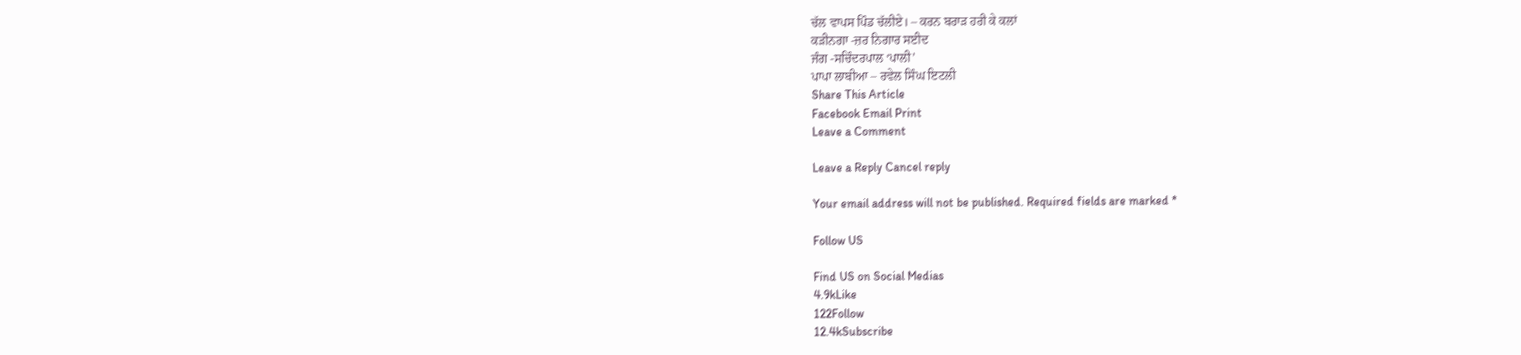ਚੱਲ ਵਾਪਸ ਪਿੰਡ ਚੱਲੀਏ। – ਕਰਨ ਬਰਾੜ ਹਰੀ ਕੇ ਕਲਾਂ
ਕੜੀਨਗਾ -ਜ਼ਰ ਨਿਗਾਰ ਸਈਦ
ਜੰਗ -ਸਚਿੰਦਰਪਾਲ ‘ਪਾਲੀ’
ਪਾਪਾ ਲਾਬੀਆ – ਰਵੇਲ ਸਿੰਘ ਇਟਲੀ
Share This Article
Facebook Email Print
Leave a Comment

Leave a Reply Cancel reply

Your email address will not be published. Required fields are marked *

Follow US

Find US on Social Medias
4.9kLike
122Follow
12.4kSubscribe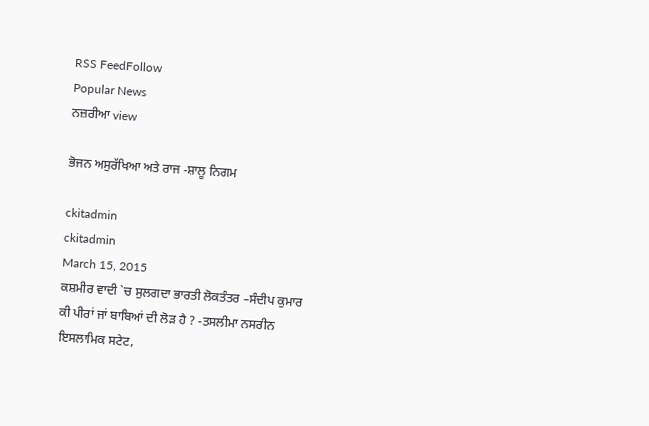RSS FeedFollow
Popular News
ਨਜ਼ਰੀਆ view

ਭੋਜਨ ਅਸੁਰੱਖਿਆ ਅਤੇ ਰਾਜ -ਸ਼ਾਲੂ ਨਿਗਮ

ckitadmin
ckitadmin
March 15, 2015
ਕਸ਼ਮੀਰ ਵਾਦੀ `ਚ ਸੁਲਗਦਾ ਭਾਰਤੀ ਲੋਕਤੰਤਰ –ਸੰਦੀਪ ਕੁਮਾਰ
ਕੀ ਪੀਰਾਂ ਜਾਂ ਬਾਬਿਆਂ ਦੀ ਲੋੜ ਹੈ ? -ਤਸਲੀਮਾ ਨਸਰੀਨ
ਇਸਲਾਮਿਕ ਸਟੇਟ,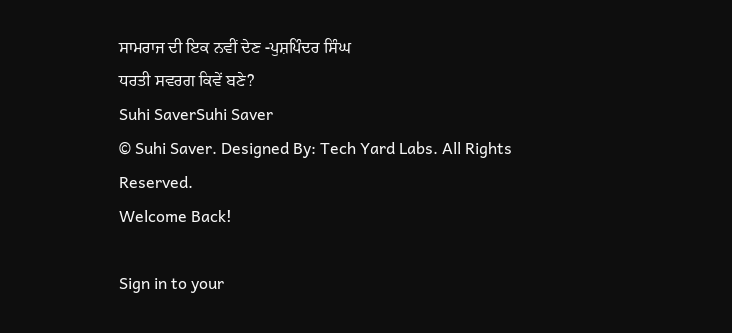ਸਾਮਰਾਜ ਦੀ ਇਕ ਨਵੀਂ ਦੇਣ -ਪੁਸ਼ਪਿੰਦਰ ਸਿੰਘ
ਧਰਤੀ ਸਵਰਗ ਕਿਵੇਂ ਬਣੇ?
Suhi SaverSuhi Saver
© Suhi Saver. Designed By: Tech Yard Labs. All Rights Reserved.
Welcome Back!

Sign in to your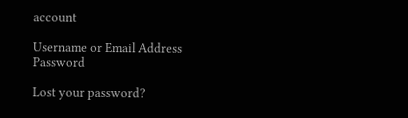account

Username or Email Address
Password

Lost your password?